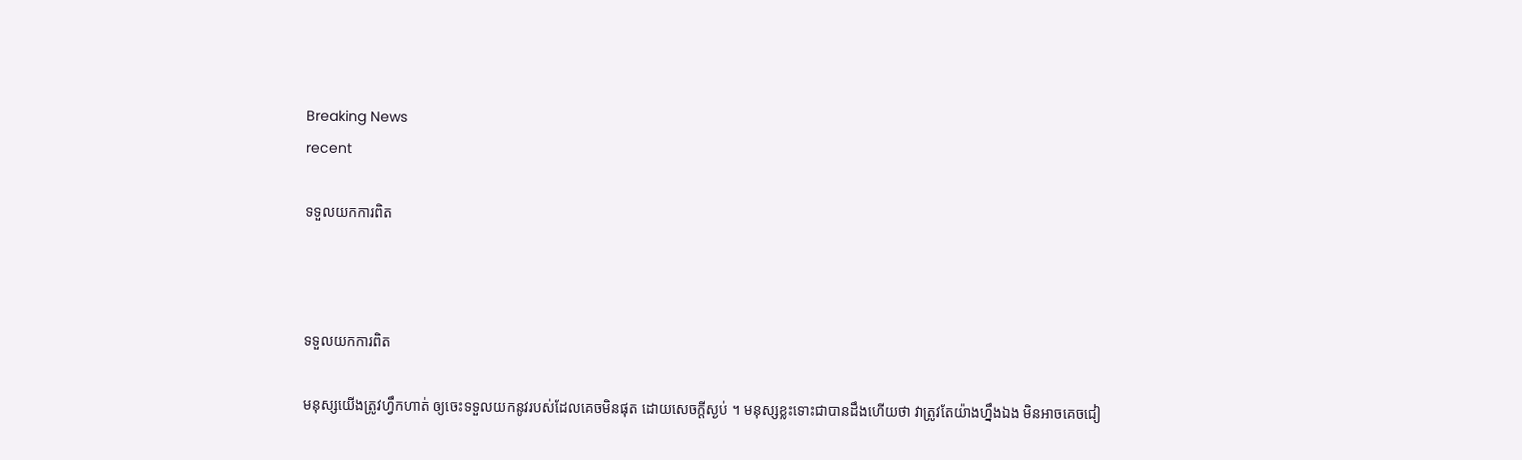Breaking News
recent

ទទួលយកការពិត



ទទួលយកការពិត

មនុស្សយើងត្រូវហ្វឹកហាត់ ឲ្យចេះទទួលយកនូវរបស់ដែលគេចមិនផុត ដោយសេចក្តីស្ងប់ ។ មនុស្សខ្លះទោះជាបានដឹងហើយថា វាត្រូវតែយ៉ាងហ្នឹងឯង មិនអាចគេចជៀ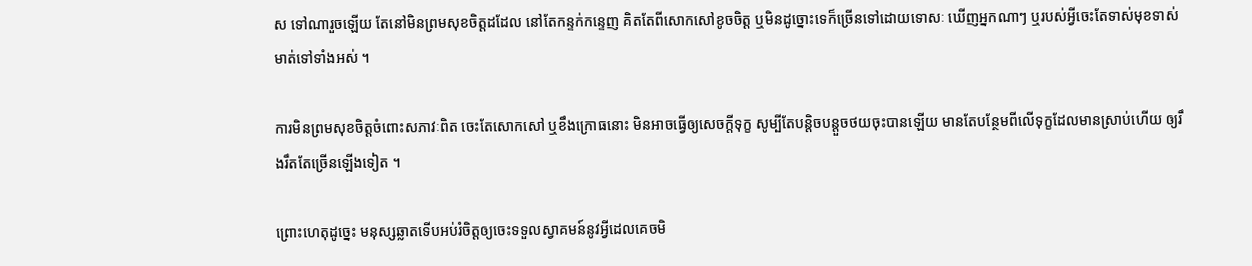ស ទៅណារួចឡើយ តែនៅមិនព្រមសុខចិត្តដដែល នៅតែកន្ទក់កន្ទេញ គិតតែពីសោកសៅខូចចិត្ត ឬមិនដូច្នោះទេក៏ច្រើនទៅដោយទោសៈ ឃើញអ្នកណាៗ ឬរបស់អ្វីចេះតែទាស់មុខទាស់មាត់ទៅទាំងអស់ ។

ការមិនព្រមសុខចិត្តចំពោះសភាវៈពិត ចេះតែសោកសៅ ឬខឹងក្រោធនោះ មិនអាចធ្វើឲ្យសេចក្តីទុក្ខ សូម្បីតែបន្តិចបន្តួចថយចុះបានឡើយ មានតែបន្ថែមពីលើទុក្ខដែលមានស្រាប់ហើយ ឲ្យរឹងរឹតតែច្រើនឡើងទៀត ។

ព្រោះហេតុដូច្នេះ មនុស្សឆ្លាតទើបអប់រំចិត្តឲ្យចេះទទួលស្វាគមន៍នូវអ្វីដេលគេចមិ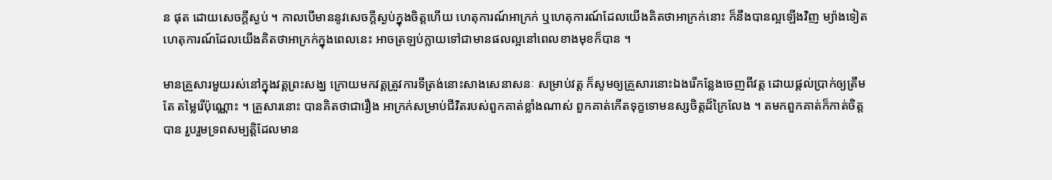ន ផុត ដោយសេចក្តីស្ងប់ ។ កាលបើមាននូវសេចក្តីស្ងប់ក្នុងចិត្តហើយ ហេតុការណ៍អាក្រក់ ឬហេតុការណ៍ដែលយើងគិតថាអាក្រក់នោះ ក៏នឹងបានល្អឡើងវិញ ម្យ៉ាងទៀត ហេតុការណ៍ដែលយើងគិតថាអាក្រក់ក្នុងពេលនេះ អាចត្រឡប់ក្លាយទៅជាមានផលល្អនៅពេលខាងមុខក៏បាន ។

មានគ្រួសារមួយរស់នៅក្នុងវត្តព្រះសង្ឃ ក្រោយមកវត្តត្រូវការទីត្រង់នោះសាងសេនាសនៈ សម្រាប់វត្ត ក៏សូមឲ្យគ្រួសារនោះឯងរើកន្លែងចេញពីវត្ត ដោយផ្តល់ប្រាក់ឲ្យត្រឹមតែ តម្លៃរើប៉ុណ្ណោះ ។ គ្រួសារនោះ បានគិតថាជារឿង អាក្រក់សម្រាប់ជីវិតរបស់ពួកគាត់ខ្លាំងណាស់ ពួកគាត់កើតទុក្ខទោមនស្សចិត្តដ៏ក្រៃលែង ។ តមកពួកគាត់ក៏កាត់ចិត្តបាន រួបរួមទ្រពសម្បត្តិដែលមាន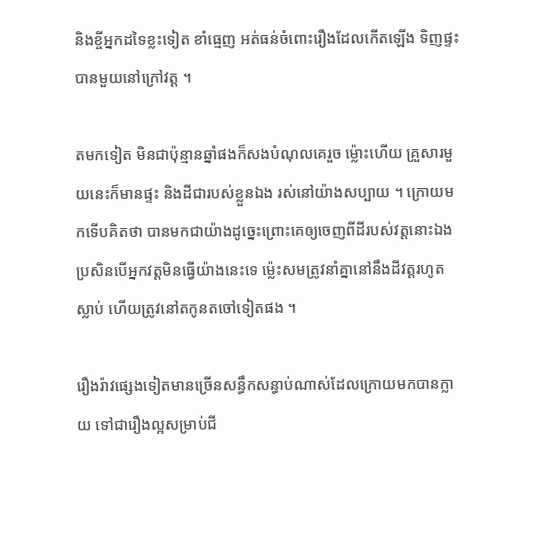និងខ្ចីអ្នកដទៃខ្លះទៀត ខាំធ្មេញ អត់ធន់ចំពោះរឿងដែលកើតឡើង ទិញផ្ទះបានមួយនៅក្រៅវត្ត ។

តមកទៀត មិនជាប៉ុន្មានឆ្នាំផងក៏សងបំណុលគេរួច ម្ល៉ោះហើយ គ្រួសារមួយនេះក៏មានផ្ទះ និងដីជារបស់ខ្លួនឯង រស់នៅយ៉ាងសប្បាយ ។ ក្រោយមកទើបគិតថា បានមកជាយ៉ាងដូច្នេះព្រោះគេឲ្យចេញពីដីរបស់វត្តនោះឯង ប្រសិនបើអ្នកវត្តមិនធ្វើយ៉ាងនេះទេ ម្ល៉េះសមត្រូវនាំគ្នានៅនឹងដីវត្តរហូតស្លាប់ ហើយត្រូវនៅតកូនតចៅទៀតផង ។

រឿងរ៉ាវផ្សេងទៀតមានច្រើនសន្ធឹកសន្ធាប់ណាស់ដែលក្រោយមកបានក្លាយ ទៅជារឿងល្អសម្រាប់ជី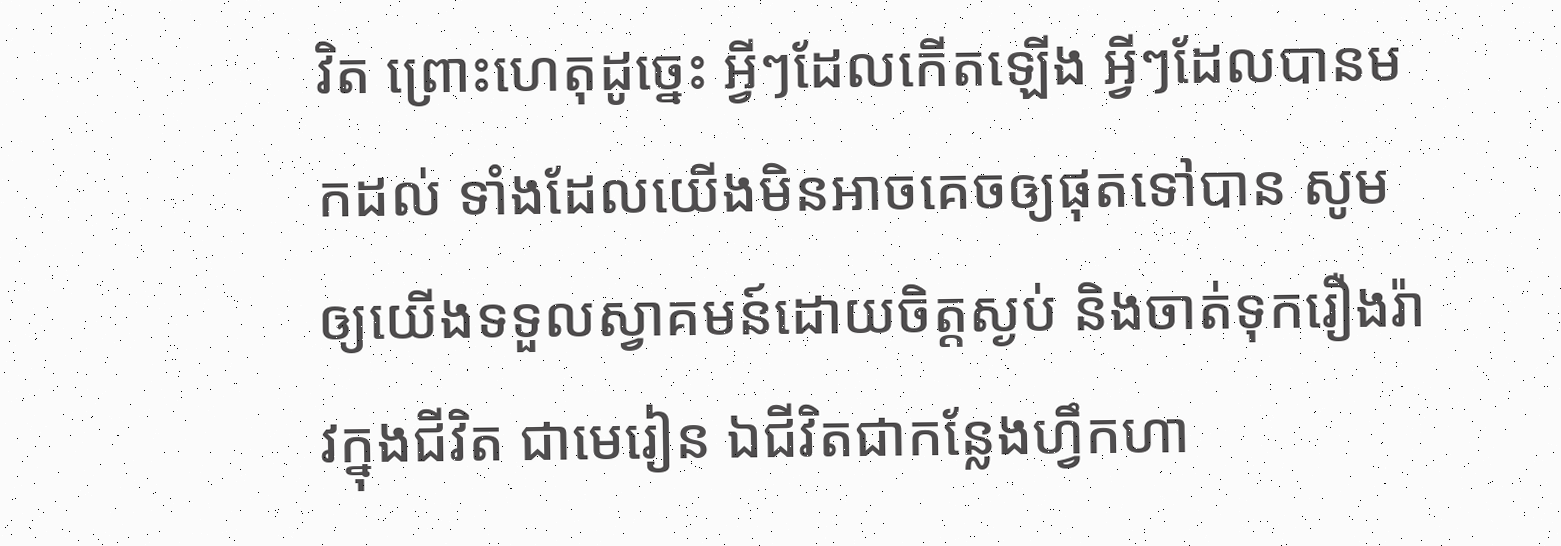វិត ព្រោះហេតុដូច្នេះ អ្វីៗដែលកើតឡើង អ្វីៗដែលបានមកដល់ ទាំងដែលយើងមិនអាចគេចឲ្យផុតទៅបាន សូមឲ្យយើងទទួលស្វាគមន៍ដោយចិត្តស្ងប់ និងចាត់ទុករឿងរ៉ាវក្នុងជីវិត ជាមេរៀន ឯជីវិតជាកន្លែងហ្វឹកហា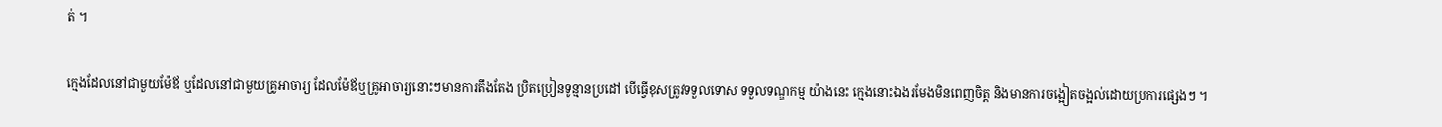ត់ ។

ក្មេងដែលនៅជាមួយម៉ែឪ ឬដែលនៅជាមួយគ្រូអាចារ្យ ដែលម៉ែឪឬគ្រូអាចារ្យនោះៗមានការតឹងតែង ប្រិតប្រៀនទូន្មានប្រដៅ បើធ្វើខុសត្រូវទទួលទោស ទទួលទណ្ឌកម្ម យ៉ាងនេះ ក្មេងនោះឯងរមែងមិនពេញចិត្ត និងមានការចង្អៀតចង្អល់ដោយប្រការផ្សេងៗ ។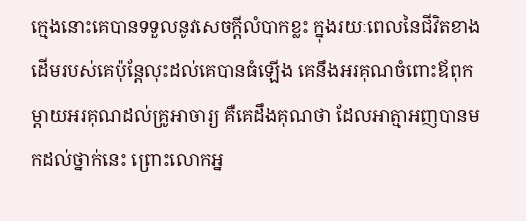ក្មេងនោះគេបានទទួលនូវសេចក្តីលំបាកខ្លះ ក្នុងរយៈពេលនៃជីវិតខាងដើមរបស់គេប៉ុន្តែលុះដល់គេបានធំឡើង គេនឹងអរគុណចំពោះឪពុកម្តាយអរគុណដល់គ្រូអាចារ្យ គឺគេដឹងគុណថា ដែលអាត្មាអញបានមកដល់ថ្នាក់នេះ ព្រោះលោកអ្ន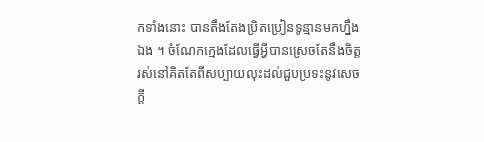កទាំងនោះ បានតឹងតែងប្រិតប្រៀនទូន្មានមកហ្នឹងឯង ។ ចំណែកក្មេងដែលធ្វើអ្វីបានស្រេចតែនឹងចិត្ត រស់នៅគិតតែពីសប្បាយលុះដល់ជួបប្រទះនូវសេចក្តី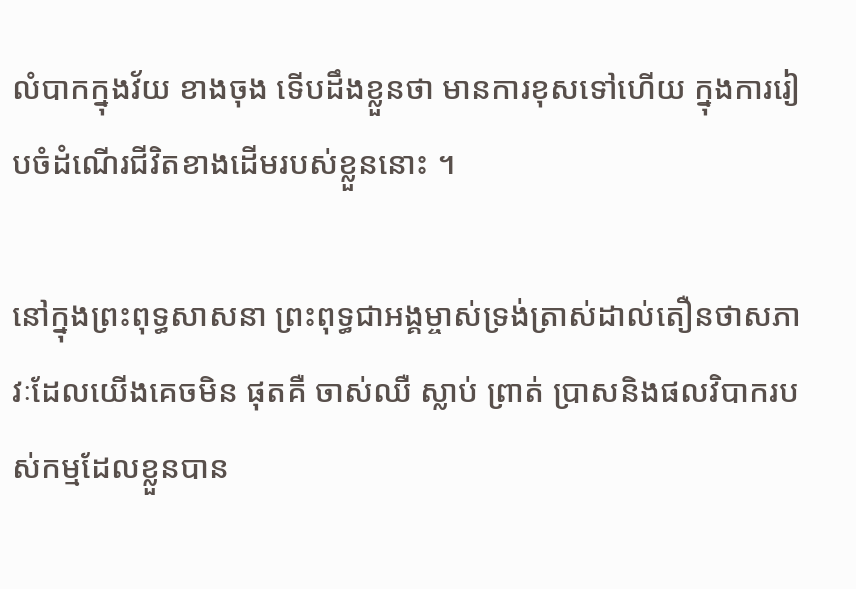លំបាកក្នុងវ័យ ខាងចុង ទើបដឹងខ្លួនថា មានការខុសទៅហើយ ក្នុងការរៀបចំដំណើរជីវិតខាងដើមរបស់ខ្លួននោះ ។

នៅក្នុងព្រះពុទ្ធសាសនា ព្រះពុទ្ធជាអង្គម្ចាស់ទ្រង់ត្រាស់ដាល់តឿនថាសភាវៈដែលយើងគេចមិន ផុតគឺ ចាស់ឈឺ ស្លាប់ ព្រាត់ ប្រាសនិងផលវិបាករបស់កម្មដែលខ្លួនបាន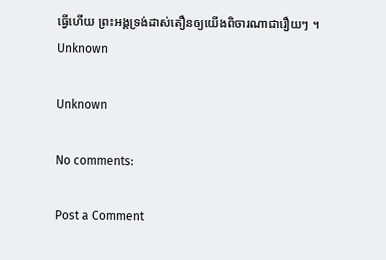ធ្វើហើយ ព្រះអង្គទ្រង់ដាស់តឿនឲ្យយើងពិចារណាជារឿយៗ ។
Unknown

Unknown

No comments:

Post a Comment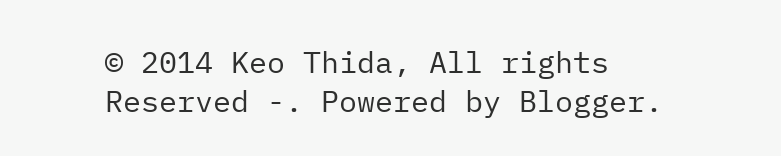© 2014 Keo Thida, All rights Reserved -. Powered by Blogger.